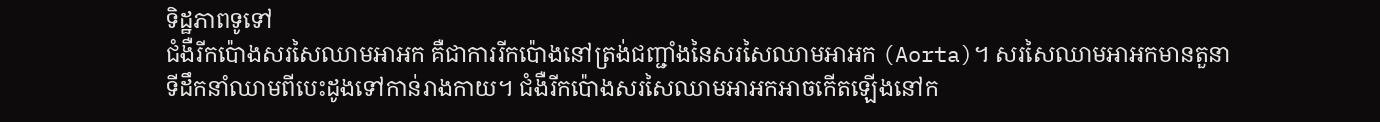ទិដ្ឋភាពទូទៅ
ជំងឺរីកប៉ោងសរសៃឈាមអាអក គឺជាការរីកប៉ោងនៅត្រង់ជញ្ជាំងនៃសរសៃឈាមអាអក (Aorta)។ សរសៃឈាមអាអកមានតួនាទីដឹកនាំឈាមពីបេះដូងទៅកាន់រាងកាយ។ ជំងឺរីកប៉ោងសរសៃឈាមអាអកអាចកើតឡើងនៅក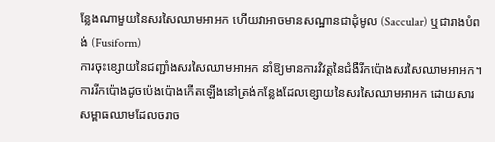ន្លែងណាមួយនៃសរសៃឈាមអាអក ហើយវាអាចមានសណ្ឋានជាដុំមូល (Saccular) ឬជារាងបំពង់ (Fusiform)
ការចុះខ្សោយនៃជញ្ជាំងសរសៃឈាមអាអក នាំឱ្យមានការវិវត្តនៃជំងឺរីកប៉ោងសរសៃឈាមអាអក។ ការរីកប៉ោងដូចប៉េងប៉ោងកើតឡើងនៅត្រង់កន្លែងដែលខ្សោយនៃសរសៃឈាមអាអក ដោយសារសម្ពាធឈាមដែលចរាច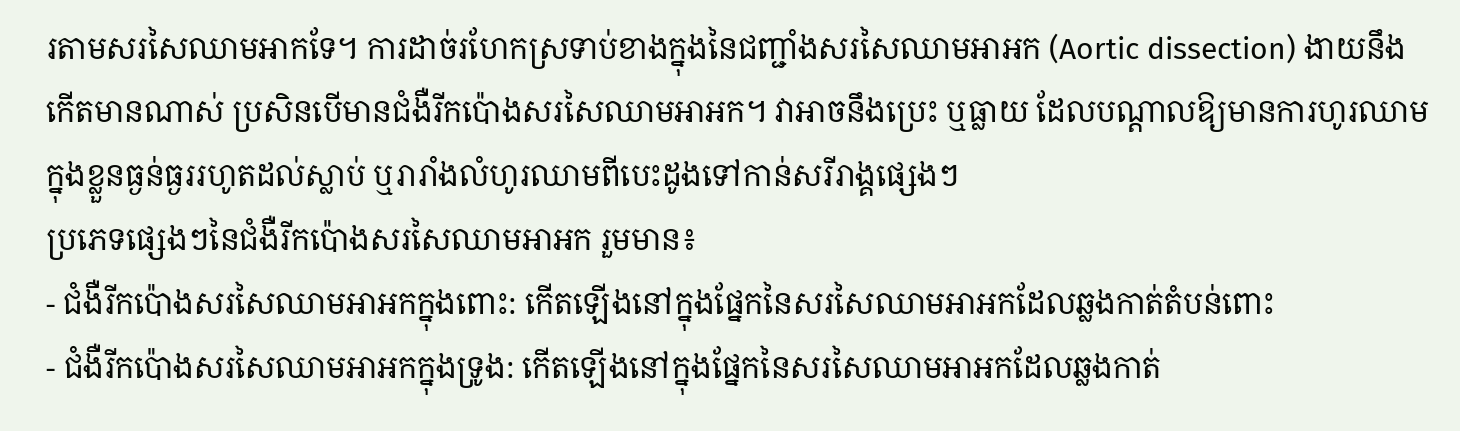រតាមសរសៃឈាមអាកទែ។ ការដាច់រហែកស្រទាប់ខាងក្នុងនៃជញ្ជាំងសរសៃឈាមអាអក (Aortic dissection) ងាយនឹងកើតមានណាស់ ប្រសិនបើមានជំងឺរីកប៉ោងសរសៃឈាមអាអក។ វាអាចនឹងប្រេះ ឬធ្លាយ ដែលបណ្តាលឱ្យមានការហូរឈាមក្នុងខ្លួនធ្ងន់ធ្ងររហូតដល់ស្លាប់ ឬរារាំងលំហូរឈាមពីបេះដូងទៅកាន់សរីរាង្គផ្សេងៗ
ប្រភេទផ្សេងៗនៃជំងឺរីកប៉ោងសរសៃឈាមអាអក រួមមាន៖
- ជំងឺរីកប៉ោងសរសៃឈាមអាអកក្នុងពោះ: កើតឡើងនៅក្នុងផ្នែកនៃសរសៃឈាមអាអកដែលឆ្លងកាត់តំបន់ពោះ
- ជំងឺរីកប៉ោងសរសៃឈាមអាអកក្នុងទ្រូង: កើតឡើងនៅក្នុងផ្នែកនៃសរសៃឈាមអាអកដែលឆ្លងកាត់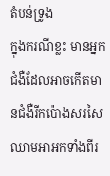តំបន់ទ្រូង
ក្នុងករណីខ្លះ មានអ្នកជំងឺដែលអាចកើតមានជំងឺរីកប៉ោងសរសៃឈាមអាអកទាំងពីរ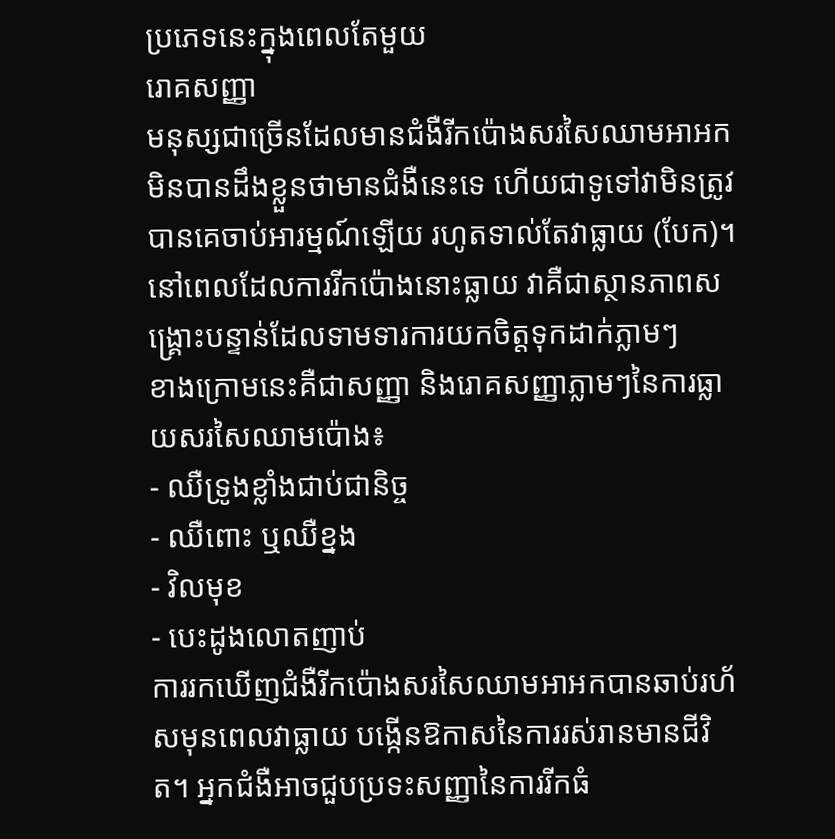ប្រភេទនេះក្នុងពេលតែមួយ
រោគសញ្ញា
មនុស្សជាច្រើនដែលមានជំងឺរីកប៉ោងសរសៃឈាមអាអក មិនបានដឹងខ្លួនថាមានជំងឺនេះទេ ហើយជាទូទៅវាមិនត្រូវបានគេចាប់អារម្មណ៍ឡើយ រហូតទាល់តែវាធ្លាយ (បែក)។ នៅពេលដែលការរីកប៉ោងនោះធ្លាយ វាគឺជាស្ថានភាពសង្គ្រោះបន្ទាន់ដែលទាមទារការយកចិត្តទុកដាក់ភ្លាមៗ
ខាងក្រោមនេះគឺជាសញ្ញា និងរោគសញ្ញាភ្លាមៗនៃការធ្លាយសរសៃឈាមប៉ោង៖
- ឈឺទ្រូងខ្លាំងជាប់ជានិច្ច
- ឈឺពោះ ឬឈឺខ្នង
- វិលមុខ
- បេះដូងលោតញាប់
ការរកឃើញជំងឺរីកប៉ោងសរសៃឈាមអាអកបានឆាប់រហ័សមុនពេលវាធ្លាយ បង្កើនឱកាសនៃការរស់រានមានជីវិត។ អ្នកជំងឺអាចជួបប្រទះសញ្ញានៃការរីកធំ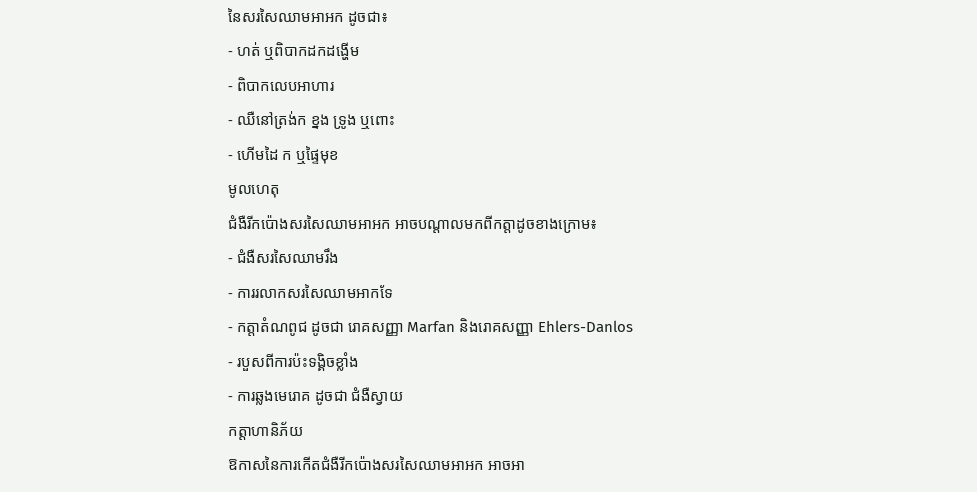នៃសរសៃឈាមអាអក ដូចជា៖
- ហត់ ឬពិបាកដកដង្ហើម
- ពិបាកលេបអាហារ
- ឈឺនៅត្រង់ក ខ្នង ទ្រូង ឬពោះ
- ហើមដៃ ក ឬផ្ទៃមុខ
មូលហេតុ
ជំងឺរីកប៉ោងសរសៃឈាមអាអក អាចបណ្តាលមកពីកត្តាដូចខាងក្រោម៖
- ជំងឺសរសៃឈាមរឹង
- ការរលាកសរសៃឈាមអាកទែ
- កត្តាតំណពូជ ដូចជា រោគសញ្ញា Marfan និងរោគសញ្ញា Ehlers-Danlos
- របួសពីការប៉ះទង្គិចខ្លាំង
- ការឆ្លងមេរោគ ដូចជា ជំងឺស្វាយ
កត្តាហានិភ័យ
ឱកាសនៃការកើតជំងឺរីកប៉ោងសរសៃឈាមអាអក អាចអា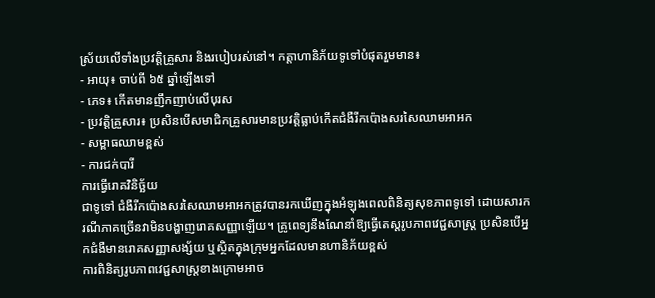ស្រ័យលើទាំងប្រវត្តិគ្រួសារ និងរបៀបរស់នៅ។ កត្តាហានិភ័យទូទៅបំផុតរួមមាន៖
- អាយុ៖ ចាប់ពី ៦៥ ឆ្នាំឡើងទៅ
- ភេទ៖ កើតមានញឹកញាប់លើបុរស
- ប្រវត្តិគ្រួសារ៖ ប្រសិនបើសមាជិកគ្រួសារមានប្រវត្តិធ្លាប់កើតជំងឺរីកប៉ោងសរសៃឈាមអាអក
- សម្ពាធឈាមខ្ពស់
- ការជក់បារី
ការធ្វើរោគវិនិច្ឆ័យ
ជាទូទៅ ជំងឺរីកប៉ោងសរសៃឈាមអាអកត្រូវបានរកឃើញក្នុងអំឡុងពេលពិនិត្យសុខភាពទូទៅ ដោយសារករណីភាគច្រើនវាមិនបង្ហាញរោគសញ្ញាឡើយ។ គ្រូពេទ្យនឹងណែនាំឱ្យធ្វើតេស្តរូបភាពវេជ្ជសាស្ត្រ ប្រសិនបើអ្នកជំងឺមានរោគសញ្ញាសង្ស័យ ឬស្ថិតក្នុងក្រុមអ្នកដែលមានហានិភ័យខ្ពស់
ការពិនិត្យរូបភាពវេជ្ជសាស្ត្រខាងក្រោមអាច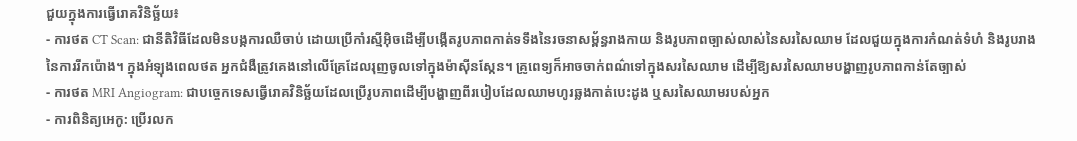ជួយក្នុងការធ្វើរោគវិនិច្ឆ័យ៖
- ការថត CT Scan: ជានីតិវិធីដែលមិនបង្កការឈឺចាប់ ដោយប្រើកាំរស្មីអ៊ិចដើម្បីបង្កើតរូបភាពកាត់ទទឹងនៃរចនាសម្ព័ន្ធរាងកាយ និងរូបភាពច្បាស់លាស់នៃសរសៃឈាម ដែលជួយក្នុងការកំណត់ទំហំ និងរូបរាងនៃការរីកប៉ោង។ ក្នុងអំឡុងពេលថត អ្នកជំងឺត្រូវគេងនៅលើគ្រែដែលរុញចូលទៅក្នុងម៉ាស៊ីនស្កែន។ គ្រូពេទ្យក៏អាចចាក់ពណ៌ទៅក្នុងសរសៃឈាម ដើម្បីឱ្យសរសៃឈាមបង្ហាញរូបភាពកាន់តែច្បាស់
- ការថត MRI Angiogram: ជាបច្ចេកទេសធ្វើរោគវិនិច្ឆ័យដែលប្រើរូបភាពដើម្បីបង្ហាញពីរបៀបដែលឈាមហូរឆ្លងកាត់បេះដូង ឬសរសៃឈាមរបស់អ្នក
- ការពិនិត្យអេកូ: ប្រើរលក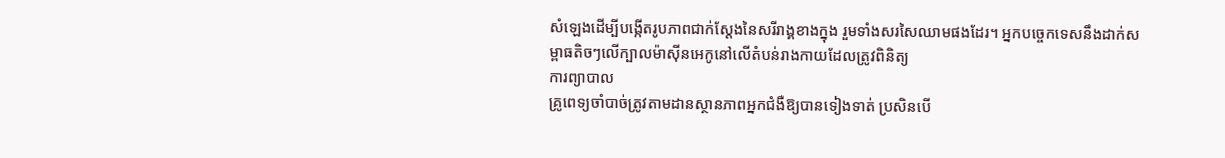សំឡេងដើម្បីបង្កើតរូបភាពជាក់ស្តែងនៃសរីរាង្គខាងក្នុង រួមទាំងសរសៃឈាមផងដែរ។ អ្នកបច្ចេកទេសនឹងដាក់សម្ពាធតិចៗលើក្បាលម៉ាស៊ីនអេកូនៅលើតំបន់រាងកាយដែលត្រូវពិនិត្យ
ការព្យាបាល
គ្រូពេទ្យចាំបាច់ត្រូវតាមដានស្ថានភាពអ្នកជំងឺឱ្យបានទៀងទាត់ ប្រសិនបើ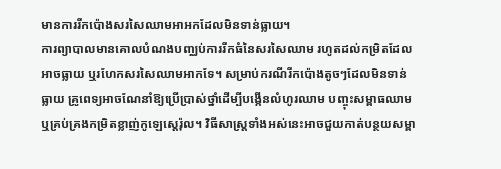មានការរីកប៉ោងសរសៃឈាមអាអកដែលមិនទាន់ធ្លាយ។
ការព្យាបាលមានគោលបំណងបញ្ឈប់ការរីកធំនៃសរសៃឈាម រហូតដល់កម្រិតដែលអាចធ្លាយ ឬរហែកសរសៃឈាមអាកទែ។ សម្រាប់ករណីរីកប៉ោងតូចៗដែលមិនទាន់ធ្លាយ គ្រូពេទ្យអាចណែនាំឱ្យប្រើប្រាស់ថ្នាំដើម្បីបង្កើនលំហូរឈាម បញ្ចុះសម្ពាធឈាម ឬគ្រប់គ្រងកម្រិតខ្លាញ់កូឡេស្តេរ៉ុល។ វិធីសាស្ត្រទាំងអស់នេះអាចជួយកាត់បន្ថយសម្ពា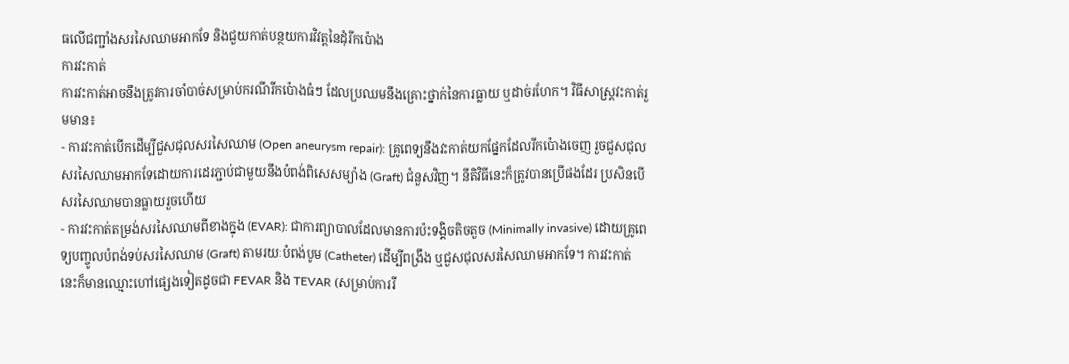ធលើជញ្ជាំងសរសៃឈាមអាកទែ និងជួយកាត់បន្ថយការវិវត្តនៃដុំរីកប៉ោង
ការវះកាត់
ការវះកាត់អាចនឹងត្រូវការចាំបាច់សម្រាប់ករណីរីកប៉ោងធំៗ ដែលប្រឈមនឹងគ្រោះថ្នាក់នៃការធ្លាយ ឬដាច់រហែក។ វិធីសាស្ត្រវះកាត់រួមមាន៖
- ការវះកាត់បើកដើម្បីជួសជុលសរសៃឈាម (Open aneurysm repair): គ្រូពេទ្យនឹងវះកាត់យកផ្នែកដែលរីកប៉ោងចេញ រួចជួសជុលសរសៃឈាមអាកទែដោយការដេរភ្ជាប់ជាមួយនឹងបំពង់ពិសេសម្យ៉ាង (Graft) ជំនួសវិញ។ នីតិវិធីនេះក៏ត្រូវបានប្រើផងដែរ ប្រសិនបើសរសៃឈាមបានធ្លាយរួចហើយ
- ការវះកាត់តម្រង់សរសៃឈាមពីខាងក្នុង (EVAR): ជាការព្យាបាលដែលមានការប៉ះទង្គិចតិចតួច (Minimally invasive) ដោយគ្រូពេទ្យបញ្ចូលបំពង់ទប់សរសៃឈាម (Graft) តាមរយៈបំពង់បូម (Catheter) ដើម្បីពង្រឹង ឬជួសជុលសរសៃឈាមអាកទែ។ ការវះកាត់នេះក៏មានឈ្មោះហៅផ្សេងទៀតដូចជា FEVAR និង TEVAR (សម្រាប់ការរី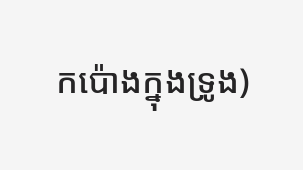កប៉ោងក្នុងទ្រូង)